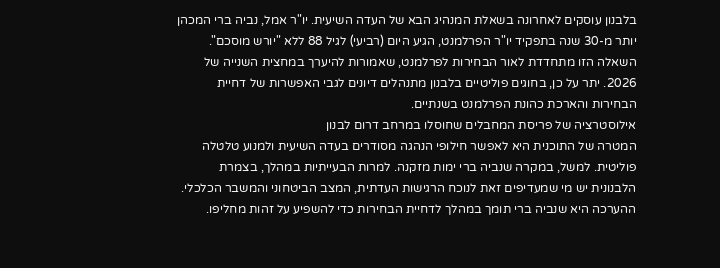בלבנון עוסקים לאחרונה בשאלת המנהיג הבא של העדה השיעית. יו"ר אמל, נביה ברי המכהן יותר מ-30 שנה בתפקיד יו"ר הפרלמנט, הגיע היום (רביעי) לגיל 88 ללא "יורש מוסכם". השאלה הזו מתחדדת לאור הבחירות לפרלמנט, שאמורות להיערך במחצית השנייה של 2026. יתר על כן, בחוגים פוליטיים בלבנון מתנהלים דיונים לגבי האפשרות של דחיית הבחירות והארכת כהונת הפרלמנט בשנתיים.
אילוסטרציה של פריסת המחבלים שחוסלו במרחב דרום לבנון
המטרה של התוכנית היא לאפשר חילופי הנהגה מסודרים בעדה השיעית ולמנוע טלטלה פוליטית. למשל, במקרה שנביה ברי ימות מזקנה. למרות הבעייתיות במהלך, בצמרת הלבנונית יש מי שמעדיפים זאת לנוכח הרגישות העדתית, המצב הביטחוני והמשבר הכלכלי.
ההערכה היא שנביה ברי תומך במהלך לדחיית הבחירות כדי להשפיע על זהות מחליפו.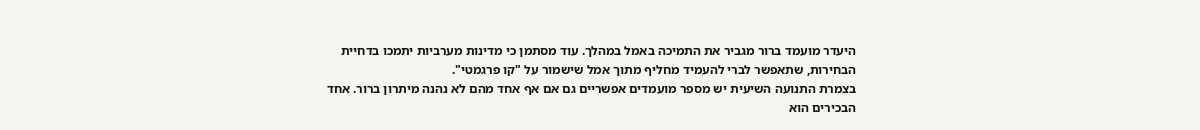היעדר מועמד ברור מגביר את התמיכה באמל במהלך. עוד מסתמן כי מדינות מערביות יתמכו בדחיית הבחירות, שתאפשר לברי להעמיד מחליף מתוך אמל שישמור על "קו פרגמטי".
בצמרת התנועה השיעית יש מספר מועמדים אפשריים גם אם אף אחד מהם לא נהנה מיתרון ברור. אחד הבכירים הוא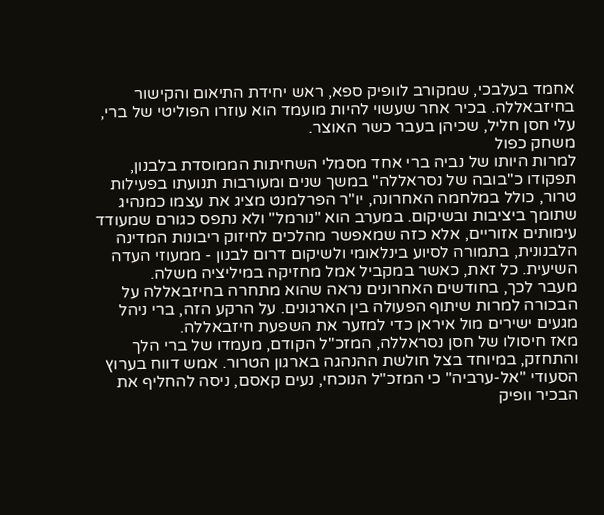אחמד בעלבכי, שמקורב לוופיק ספא, ראש יחידת התיאום והקישור בחיזבאללה. בכיר אחר שעשוי להיות מועמד הוא עוזרו הפוליטי של ברי, עלי חסן חליל, שכיהן בעבר כשר האוצר.
משחק כפול
למרות היותו של נביה ברי אחד מסמלי השחיתות הממוסדת בלבנון, תפקודו כ"בובה של נסראללה" במשך שנים ומעורבות תנועתו בפעילות טרור, כולל במלחמה האחרונה, יו"ר הפרלמנט מציג את עצמו כמנהיג שתומך ביציבות ובשיקום. במערב הוא "נורמל" ולא נתפס כגורם שמעודד עימותים אזוריים, אלא כזה שמאפשר מהלכים לחיזוק ריבונות המדינה הלבנונית, בתמורה לסיוע בינלאומי ולשיקום דרום לבנון - ממעוזי העדה השיעית. כל זאת, כאשר במקביל אמל מחזיקה במיליציה משלה.
מעבר לכך, בחודשים האחרונים נראה שהוא מתחרה בחיזבאללה על הבכורה למרות שיתוף הפעולה בין הארגונים. על הרקע הזה, ברי ניהל מגעים ישירים מול איראן כדי למזער את השפעת חיזבאללה.
מאז חיסולו של חסן נסראללה, המזכ"ל הקודם, מעמדו של ברי הלך והתחזק, במיוחד בצל חולשת ההנהגה בארגון הטרור. אמש דווח בערוץ הסעודי "אל-ערביה" כי המזכ"ל הנוכחי, נעים קאסם, ניסה להחליף את הבכיר וופיק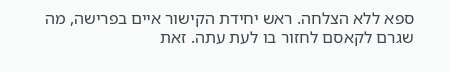ספא ללא הצלחה. ראש יחידת הקישור איים בפרישה, מה שגרם לקאסם לחזור בו לעת עתה. זאת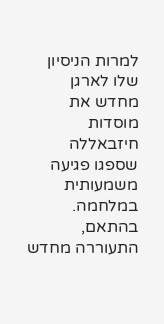למרות הניסיון שלו לארגן מחדש את מוסדות חיזבאללה שספגו פגיעה משמעותית במלחמה.
בהתאם, התעוררה מחדש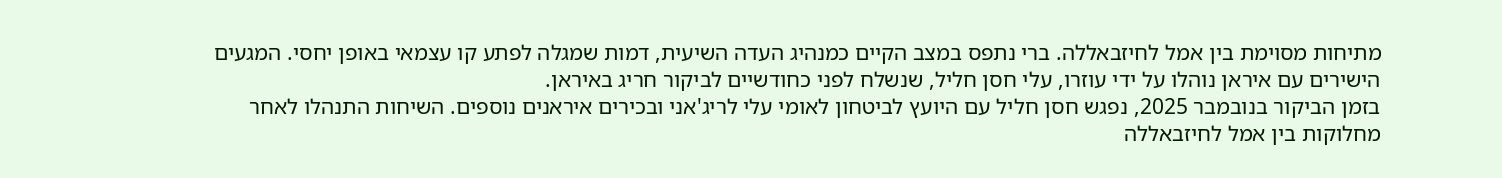מתיחות מסוימת בין אמל לחיזבאללה. ברי נתפס במצב הקיים כמנהיג העדה השיעית, דמות שמגלה לפתע קו עצמאי באופן יחסי. המגעים הישירים עם איראן נוהלו על ידי עוזרו, עלי חסן חליל, שנשלח לפני כחודשיים לביקור חריג באיראן.
בזמן הביקור בנובמבר 2025, נפגש חסן חליל עם היועץ לביטחון לאומי עלי לריג'אני ובכירים איראנים נוספים. השיחות התנהלו לאחר מחלוקות בין אמל לחיזבאללה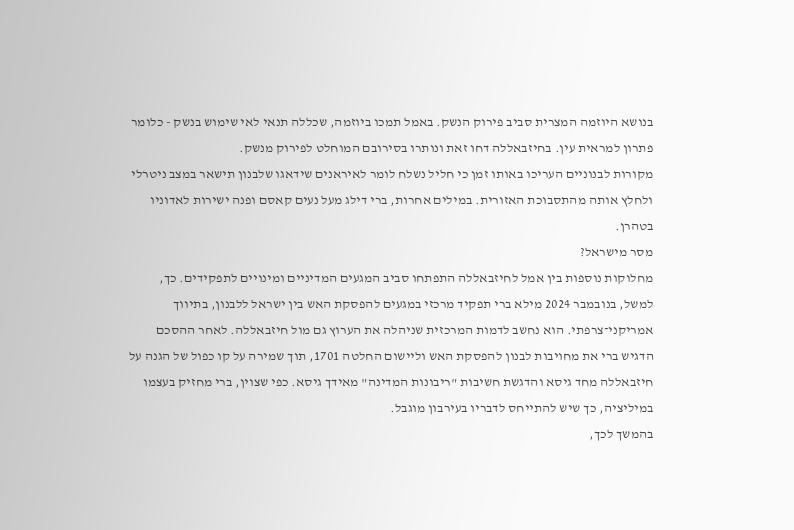בנושא היוזמה המצרית סביב פירוק הנשק. באמל תמכו ביוזמה, שכללה תנאי לאי שימוש בנשק - כלומר פתרון למראית עין. בחיזבאללה דחו זאת ונותרו בסירובם המוחלט לפירוק מנשק.
מקורות לבנוניים העריכו באותו זמן כי חליל נשלח לומר לאיראנים שידאגו שלבנון תישאר במצב ניטרלי ולחלץ אותה מהתסבוכת האזורית. במילים אחרות, ברי דילג מעל נעים קאסם ופנה ישירות לאדוניו בטהרן.
מסר מישראל?
מחלוקות נוספות בין אמל לחיזבאללה התפתחו סביב המגעים המדיניים ומינויים לתפקידים. כך, למשל, בנובמבר 2024 מילא ברי תפקיד מרכזי במגעים להפסקת האש בין ישראל ללבנון, בתיווך אמריקני־צרפתי. הוא נחשב לדמות המרכזית שניהלה את הערוץ גם מול חיזבאללה. לאחר ההסכם הדגיש ברי את מחויבות לבנון להפסקת האש וליישום החלטה 1701, תוך שמירה על קו כפול של הגנה על חיזבאללה מחד גיסא והדגשת חשיבות "ריבונות המדינה" מאידך גיסא. כפי שצוין, ברי מחזיק בעצמו במיליציה, כך שיש להתייחס לדבריו בעירבון מוגבל.
בהמשך לכך,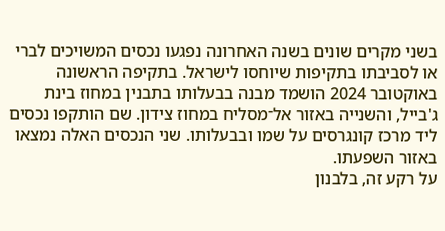בשני מקרים שונים בשנה האחרונה נפגעו נכסים המשויכים לברי או לסביבתו בתקיפות שיוחסו לישראל. בתקיפה הראשונה באוקטובר 2024 הושמד מבנה בבעלותו בתבנין במחוז בינת ג'בייל, והשנייה באזור אל־מסליח במחוז צידון. שם הותקפו נכסים ליד מרכז קונגרסים על שמו ובבעלותו. שני הנכסים האלה נמצאו באזור השפעתו.
על רקע זה, בלבנון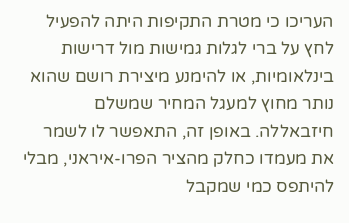העריכו כי מטרת התקיפות היתה להפעיל לחץ על ברי לגלות גמישות מול דרישות בינלאומיות, או להימנע מיצירת רושם שהוא נותר מחוץ למעגל המחיר שמשלם חיזבאללה. באופן זה, התאפשר לו לשמר את מעמדו כחלק מהציר הפרו-איראני, מבלי להיתפס כמי שמקבל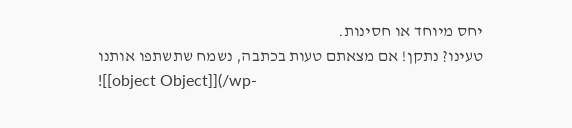יחס מיוחד או חסינות.
טעינו? נתקן! אם מצאתם טעות בכתבה, נשמח שתשתפו אותנו
![[object Object]](/wp-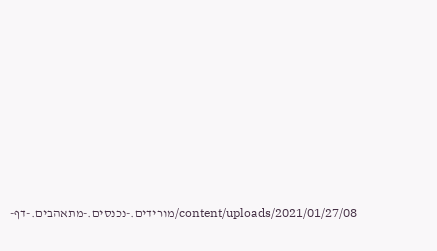content/uploads/2021/01/27/08/מורידים.-נכנסים.-מתאהבים.-דף-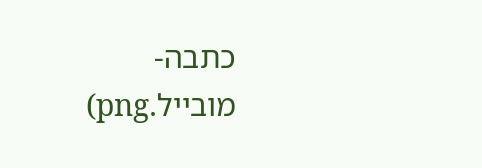כתבה-מובייל.png)